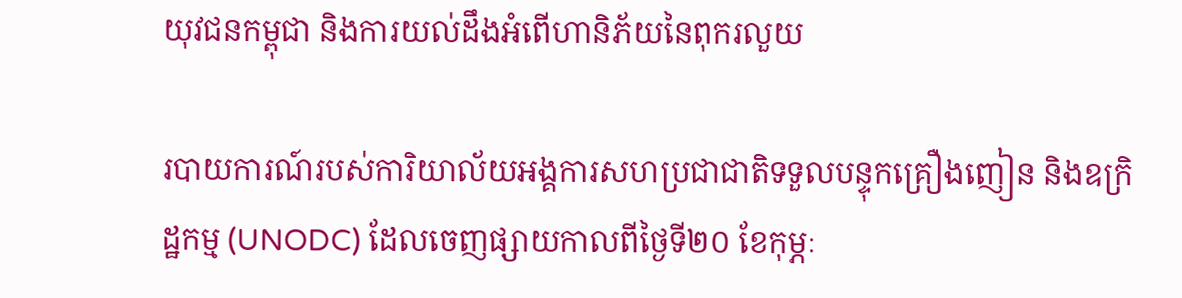យុវជនកម្ពុជា និងការយល់ដឹងអំពើហានិភ័យនៃពុករលួយ

របាយការណ៍របស់ការិយាល័យអង្គការសហប្រជាជាតិទទួលបន្ទុកគ្រឿងញៀន និងឧក្រិដ្ឋកម្ម (UNODC) ដែលចេញផ្សាយកាលពីថ្ងៃទី២០ ខែកុម្ភៈ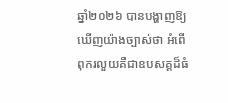ឆ្នាំ២០២៦ បានបង្ហាញឱ្យឃើញយ៉ាងច្បាស់ថា អំពើពុករលួយគឺជាឧបសគ្គដ៏ធំ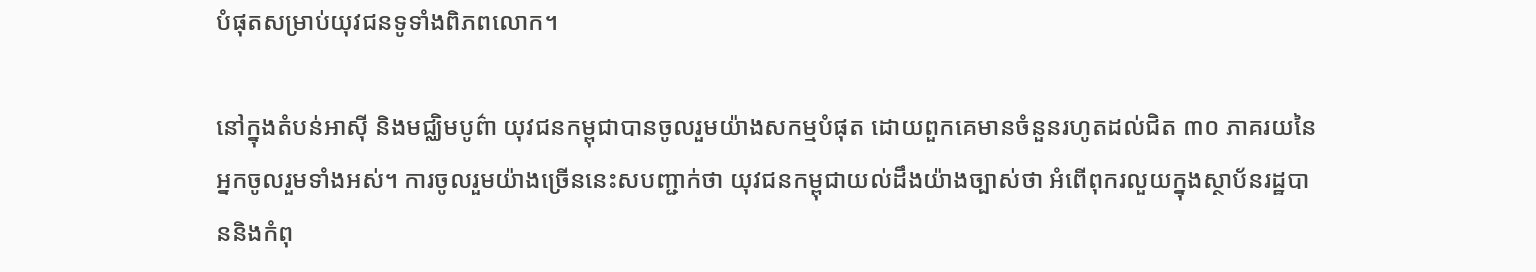បំផុតសម្រាប់យុវជនទូទាំងពិភពលោក។

នៅក្នុងតំបន់អាស៊ី និងមជ្ឈិមបូព៌ា យុវជនកម្ពុជាបានចូលរួមយ៉ាងសកម្មបំផុត ដោយពួកគេមានចំនួនរហូតដល់ជិត ៣០ ភាគរយនៃអ្នកចូលរួមទាំងអស់។ ការចូលរួមយ៉ាងច្រើននេះសបញ្ជាក់ថា យុវជនកម្ពុជាយល់ដឹងយ៉ាងច្បាស់ថា អំពើពុករលួយក្នុងស្ថាប័នរដ្ឋបាននិងកំពុ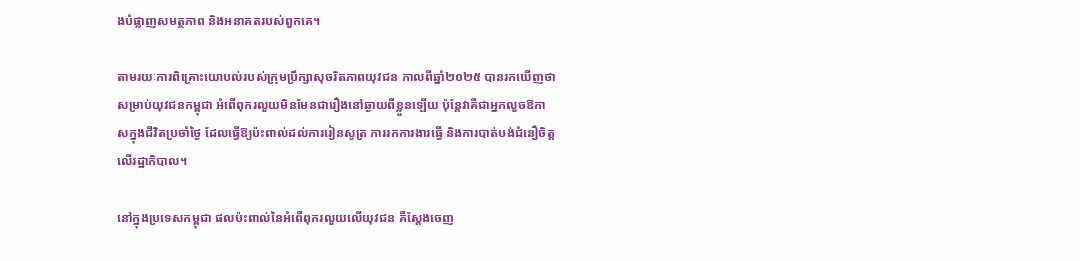ងបំផ្លាញសមត្ថភាព និងអនាគតរបស់ពួកគេ។

តាមរយៈការពិគ្រោះយោបល់របស់ក្រុមប្រឹក្សាសុចរិតភាពយុវជន កាលពីឆ្នាំ២០២៥ បានរកឃើញថា សម្រាប់យុវជនកម្ពុជា អំពើពុករលួយមិនមែនជារឿងនៅឆ្ងាយពីខ្លួនឡើយ ប៉ុន្តែវាគឺជាអ្នកលួចឱកាសក្នុងជីវិតប្រចាំថ្ងៃ ដែលធ្វើឱ្យប៉ះពាល់ដល់ការរៀនសូត្រ ការរកការងារធ្វើ និងការបាត់បង់ជំនឿចិត្តលើរដ្ឋាភិបាល។

នៅក្នុងប្រទេសកម្ពុជា ផលប៉ះពាល់នៃអំពើពុករលួយលើយុវជន គឺស្តែងចេញ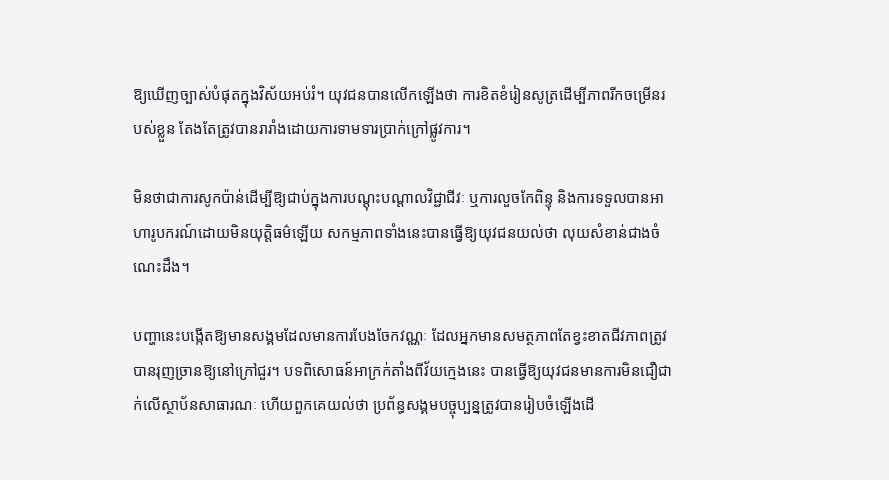ឱ្យឃើញច្បាស់បំផុតក្នុងវិស័យអប់រំ។ យុវជនបានលើកឡើងថា ការខិតខំរៀនសូត្រដើម្បីភាពរីកចម្រើនរបស់ខ្លួន តែងតែត្រូវបានរារាំងដោយការទាមទារប្រាក់ក្រៅផ្លូវការ។

មិនថាជាការសូកប៉ាន់ដើម្បីឱ្យជាប់ក្នុងការបណ្តុះបណ្តាលវិជ្ជាជីវៈ ឬការលួចកែពិន្ទុ និងការទទួលបានអាហារូបករណ៍ដោយមិនយុត្តិធម៌ឡើយ សកម្មភាពទាំងនេះបានធ្វើឱ្យយុវជនយល់ថា លុយសំខាន់ជាងចំណេះដឹង។

បញ្ហានេះបង្កើតឱ្យមានសង្គមដែលមានការបែងចែកវណ្ណៈ ដែលអ្នកមានសមត្ថភាពតែខ្វះខាតជីវភាពត្រូវបានរុញច្រានឱ្យនៅក្រៅជួរ។ បទពិសោធន៍អាក្រក់តាំងពីវ័យក្មេងនេះ បានធ្វើឱ្យយុវជនមានការមិនជឿជាក់លើស្ថាប័នសាធារណៈ ហើយពួកគេយល់ថា ប្រព័ន្ធសង្គមបច្ចុប្បន្នត្រូវបានរៀបចំឡើងដើ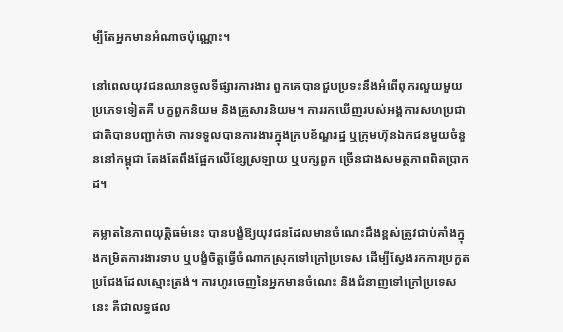ម្បីតែអ្នកមានអំណាចប៉ុណ្ណោះ។

នៅពេលយុវជនឈានចូលទីផ្សារការងារ ពួកគេបានជួបប្រទះនឹងអំពើពុករលួយមួយប្រភេទទៀតគឺ បក្ខពួកនិយម និងគ្រួសារនិយម។ ការរកឃើញរបស់អង្គការសហប្រជាជាតិបានបញ្ជាក់ថា ការទទួលបានការងារក្នុងក្របខ័ណ្ឌរដ្ឋ ឬក្រុមហ៊ុនឯកជនមួយចំនួននៅកម្ពុជា តែងតែពឹងផ្អែកលើខ្សែស្រឡាយ ឬបក្សពួក ច្រើនជាងសមត្ថភាពពិតប្រាកដ។

គម្លាតនៃភាពយុត្តិធម៌នេះ បានបង្ខំឱ្យយុវជនដែលមានចំណេះដឹងខ្ពស់ត្រូវជាប់គាំងក្នុងកម្រិតការងារទាប ឬបង្ខំចិត្តធ្វើចំណាកស្រុកទៅក្រៅប្រទេស ដើម្បីស្វែងរកការប្រកួតប្រជែងដែលស្មោះត្រង់។ ការហូរចេញនៃអ្នកមានចំណេះ និងជំនាញទៅក្រៅប្រទេសនេះ គឺជាលទ្ធផល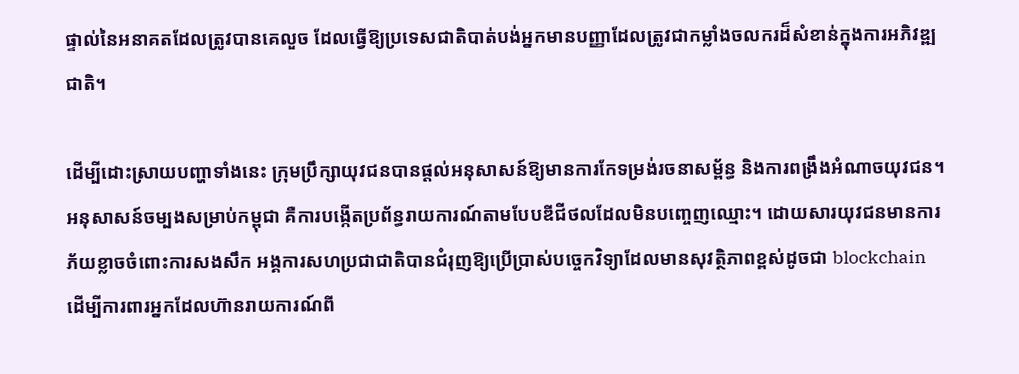ផ្ទាល់នៃអនាគតដែលត្រូវបានគេលួច ដែលធ្វើឱ្យប្រទេសជាតិបាត់បង់អ្នកមានបញ្ញាដែលត្រូវជាកម្លាំងចលករដ៏សំខាន់ក្នុងការអភិវឌ្ឍជាតិ។

ដើម្បីដោះស្រាយបញ្ហាទាំងនេះ ក្រុមប្រឹក្សាយុវជនបានផ្តល់អនុសាសន៍ឱ្យមានការកែទម្រង់រចនាសម្ព័ន្ធ និងការពង្រឹងអំណាចយុវជន។ អនុសាសន៍ចម្បងសម្រាប់កម្ពុជា គឺការបង្កើតប្រព័ន្ធរាយការណ៍តាមបែបឌីជីថលដែលមិនបញ្ចេញឈ្មោះ។ ដោយសារយុវជនមានការភ័យខ្លាចចំពោះការសងសឹក អង្គការសហប្រជាជាតិបានជំរុញឱ្យប្រើប្រាស់បច្ចេកវិទ្យាដែលមានសុវត្ថិភាពខ្ពស់ដូចជា blockchain ដើម្បីការពារអ្នកដែលហ៊ានរាយការណ៍ពី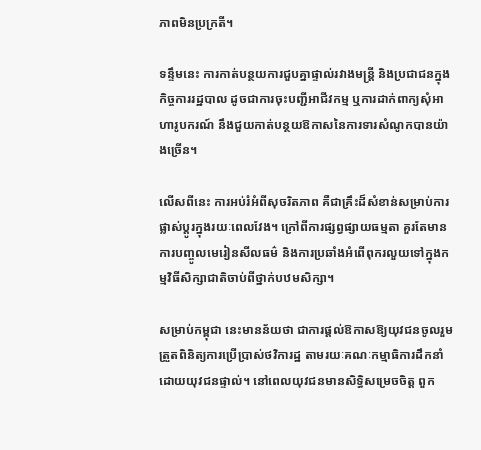ភាពមិនប្រក្រតី។

ទន្ទឹមនេះ ការកាត់បន្ថយការជួបគ្នាផ្ទាល់រវាងមន្ត្រី និងប្រជាជនក្នុងកិច្ចការរដ្ឋបាល ដូចជាការចុះបញ្ជីអាជីវកម្ម ឬការដាក់ពាក្យសុំអាហារូបករណ៍ នឹងជួយកាត់បន្ថយឱកាសនៃការទារសំណូកបានយ៉ាងច្រើន។

លើសពីនេះ ការអប់រំអំពីសុចរិតភាព គឺជាគ្រឹះដ៏សំខាន់សម្រាប់ការផ្លាស់ប្តូរក្នុងរយៈពេលវែង។ ក្រៅពីការផ្សព្វផ្សាយធម្មតា គួរតែមានការបញ្ចូលមេរៀនសីលធម៌ និងការប្រឆាំងអំពើពុករលួយទៅក្នុងកម្មវិធីសិក្សាជាតិចាប់ពីថ្នាក់បឋមសិក្សា។

សម្រាប់កម្ពុជា នេះមានន័យថា ជាការផ្តល់ឱកាសឱ្យយុវជនចូលរួមត្រួតពិនិត្យការប្រើប្រាស់ថវិការដ្ឋ តាមរយៈគណៈកម្មាធិការដឹកនាំដោយយុវជនផ្ទាល់។ នៅពេលយុវជនមានសិទ្ធិសម្រេចចិត្ត ពួក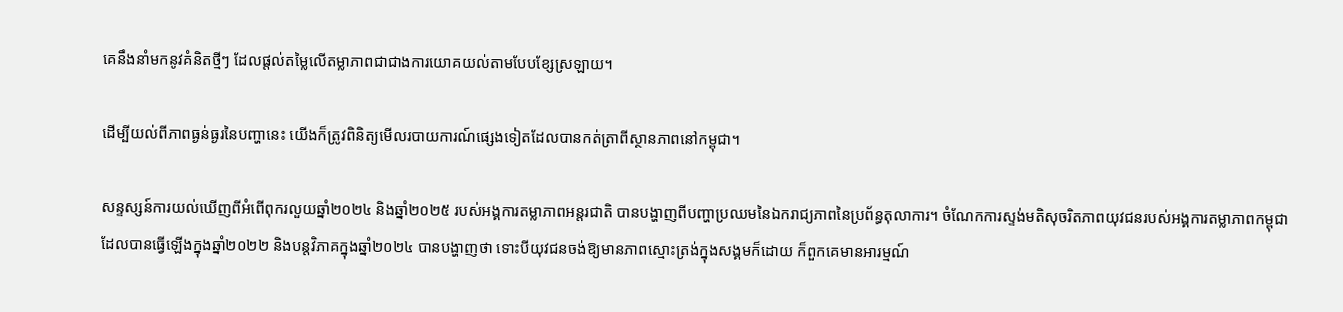គេនឹងនាំមកនូវគំនិតថ្មីៗ ដែលផ្តល់តម្លៃលើតម្លាភាពជាជាងការយោគយល់តាមបែបខ្សែស្រឡាយ។

ដើម្បីយល់ពីភាពធ្ងន់ធ្ងរនៃបញ្ហានេះ យើងក៏ត្រូវពិនិត្យមើលរបាយការណ៍ផ្សេងទៀតដែលបានកត់ត្រាពីស្ថានភាពនៅកម្ពុជា។

សន្ទស្សន៍ការយល់ឃើញពីអំពើពុករលួយឆ្នាំ២០២៤ និងឆ្នាំ២០២៥ របស់អង្គការតម្លាភាពអន្តរជាតិ បានបង្ហាញពីបញ្ហាប្រឈមនៃឯករាជ្យភាពនៃប្រព័ន្ធតុលាការ។ ចំណែកការស្ទង់មតិសុចរិតភាពយុវជនរបស់អង្គការតម្លាភាពកម្ពុជា ដែលបានធ្វើឡើងក្នុងឆ្នាំ២០២២ និងបន្តវិភាគក្នុងឆ្នាំ២០២៤ បានបង្ហាញថា ទោះបីយុវជនចង់ឱ្យមានភាពស្មោះត្រង់ក្នុងសង្គមក៏ដោយ ក៏ពួកគេមានអារម្មណ៍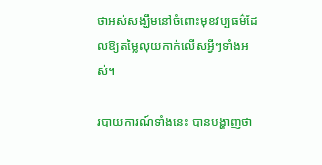ថាអស់សង្ឃឹមនៅចំពោះមុខវប្បធម៌ដែលឱ្យតម្លៃលុយកាក់លើសអ្វីៗទាំងអស់។

របាយការណ៍ទាំងនេះ បានបង្ហាញថា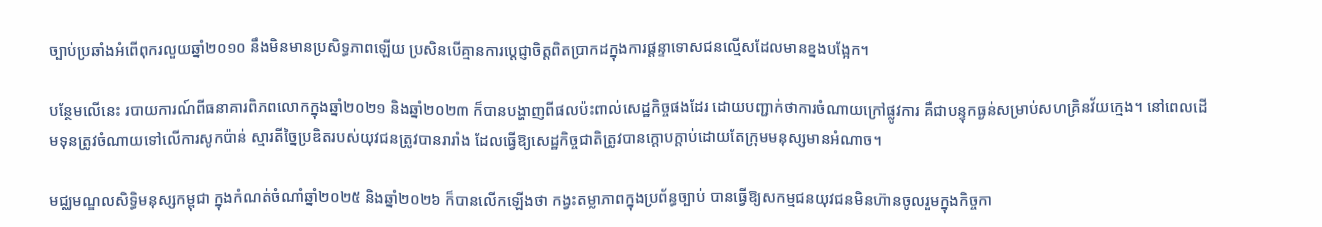ច្បាប់ប្រឆាំងអំពើពុករលួយឆ្នាំ២០១០ នឹងមិនមានប្រសិទ្ធភាពឡើយ ប្រសិនបើគ្មានការប្តេជ្ញាចិត្តពិតប្រាកដក្នុងការផ្តន្ទាទោសជនល្មើសដែលមានខ្នងបង្អែក។

បន្ថែមលើនេះ របាយការណ៍ពីធនាគារពិភពលោកក្នុងឆ្នាំ២០២១ និងឆ្នាំ២០២៣ ក៏បានបង្ហាញពីផលប៉ះពាល់សេដ្ឋកិច្ចផងដែរ ដោយបញ្ជាក់ថាការចំណាយក្រៅផ្លូវការ គឺជាបន្ទុកធ្ងន់សម្រាប់សហគ្រិនវ័យក្មេង។ នៅពេលដើមទុនត្រូវចំណាយទៅលើការសូកប៉ាន់ ស្មារតីច្នៃប្រឌិតរបស់យុវជនត្រូវបានរារាំង ដែលធ្វើឱ្យសេដ្ឋកិច្ចជាតិត្រូវបានក្តោបក្តាប់ដោយតែក្រុមមនុស្សមានអំណាច។

មជ្ឈមណ្ឌលសិទ្ធិមនុស្សកម្ពុជា ក្នុងកំណត់ចំណាំឆ្នាំ២០២៥ និងឆ្នាំ២០២៦ ក៏បានលើកឡើងថា កង្វះតម្លាភាពក្នុងប្រព័ន្ធច្បាប់ បានធ្វើឱ្យសកម្មជនយុវជនមិនហ៊ានចូលរួមក្នុងកិច្ចកា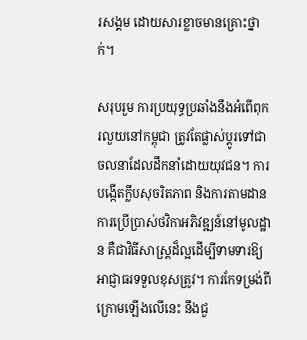រសង្គម ដោយសារខ្លាចមានគ្រោះថ្នាក់។

សរុបរួម ការប្រយុទ្ធប្រឆាំងនឹងអំពើពុករលួយនៅកម្ពុជា ត្រូវតែផ្លាស់ប្តូរទៅជាចលនាដែលដឹកនាំដោយយុវជន។ ការបង្កើតក្លឹបសុចរិតភាព និងការតាមដានការប្រើប្រាស់ថវិកាអភិវឌ្ឍន៍នៅមូលដ្ឋាន គឺជាវិធីសាស្ត្រដ៏ល្អដើម្បីទាមទារឱ្យអាជ្ញាធរទទួលខុសត្រូវ។ ការកែទម្រង់ពីក្រោមឡើងលើនេះ នឹងជួ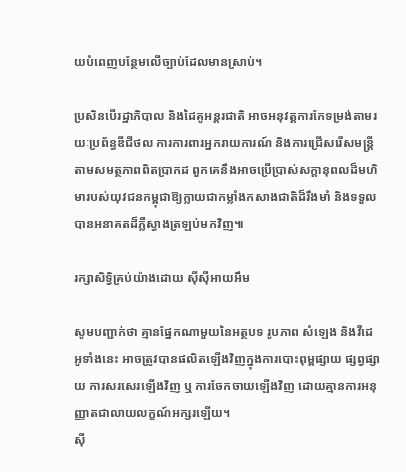យបំពេញបន្ថែមលើច្បាប់ដែលមានស្រាប់។

ប្រសិនបើរដ្ឋាភិបាល និងដៃគូអន្តរជាតិ អាចអនុវត្តការកែទម្រង់តាមរយៈប្រព័ន្ធឌីជីថល ការការពារអ្នករាយការណ៍ និងការជ្រើសរើសមន្ត្រីតាមសមត្ថភាពពិតប្រាកដ ពួកគេនឹងអាចប្រើប្រាស់សក្តានុពលដ៏មហិមារបស់យុវជនកម្ពុជាឱ្យក្លាយជាកម្លាំងកសាងជាតិដ៏រឹងមាំ និងទទួលបានអនាគតដ៏ភ្លឺស្វាងត្រឡប់មកវិញ៕

រក្សាសិទ្វិគ្រប់យ៉ាងដោយ ស៊ីស៊ីអាយអឹម

សូមបញ្ជាក់ថា គ្មានផ្នែកណាមួយនៃអត្ថបទ រូបភាព សំឡេង និងវីដេអូទាំងនេះ អាចត្រូវបានផលិតឡើងវិញក្នុងការបោះពុម្ពផ្សាយ ផ្សព្វផ្សាយ ការសរសេរឡើងវិញ ឬ ការចែកចាយឡើងវិញ ដោយគ្មានការអនុញ្ញាតជាលាយលក្ខណ៍អក្សរឡើយ។
ស៊ី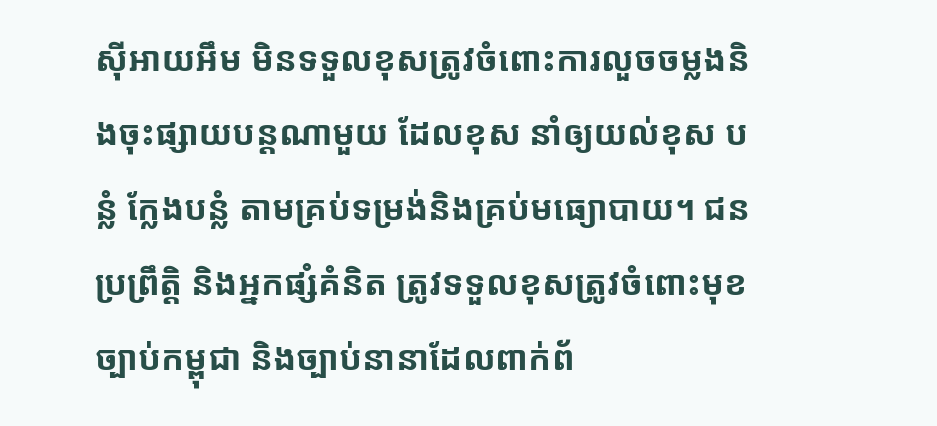ស៊ីអាយអឹម មិនទទួលខុសត្រូវចំពោះការលួចចម្លងនិងចុះផ្សាយបន្តណាមួយ ដែលខុស នាំឲ្យយល់ខុស បន្លំ ក្លែងបន្លំ តាមគ្រប់ទម្រង់និងគ្រប់មធ្យោបាយ។ ជនប្រព្រឹត្តិ និងអ្នកផ្សំគំនិត ត្រូវទទួលខុសត្រូវចំពោះមុខច្បាប់កម្ពុជា និងច្បាប់នានាដែលពាក់ព័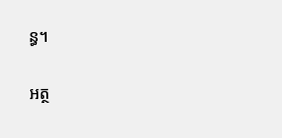ន្ធ។

អត្ថ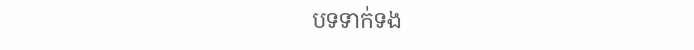បទទាក់ទង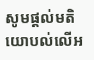សូមផ្ដល់មតិយោបល់លើអ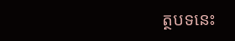ត្ថបទនេះ